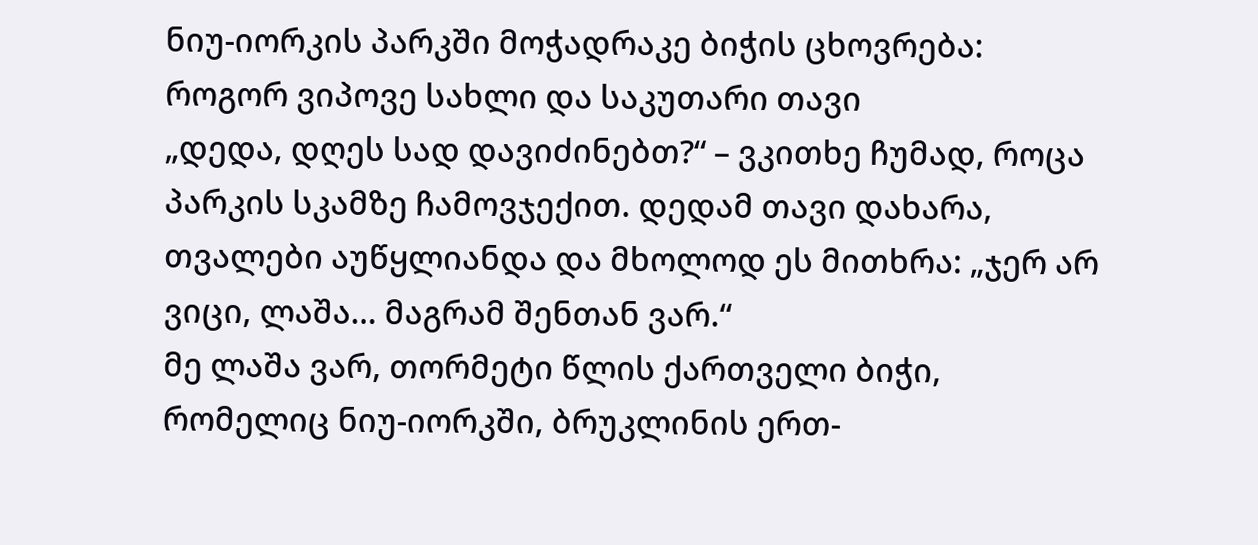ნიუ-იორკის პარკში მოჭადრაკე ბიჭის ცხოვრება: როგორ ვიპოვე სახლი და საკუთარი თავი
„დედა, დღეს სად დავიძინებთ?“ – ვკითხე ჩუმად, როცა პარკის სკამზე ჩამოვჯექით. დედამ თავი დახარა, თვალები აუწყლიანდა და მხოლოდ ეს მითხრა: „ჯერ არ ვიცი, ლაშა… მაგრამ შენთან ვარ.“
მე ლაშა ვარ, თორმეტი წლის ქართველი ბიჭი, რომელიც ნიუ-იორკში, ბრუკლინის ერთ-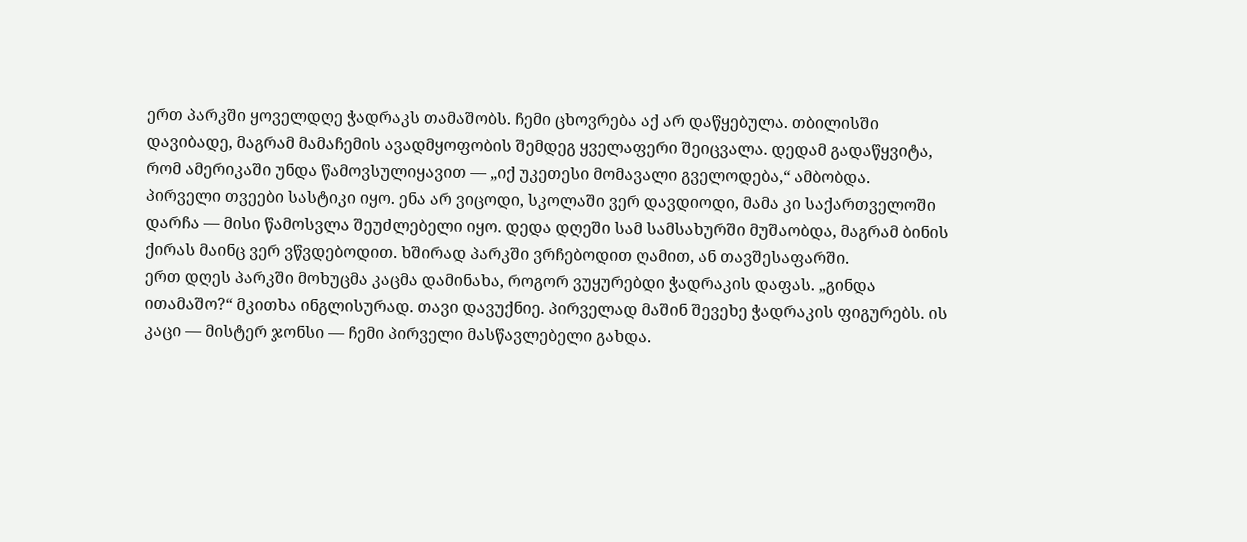ერთ პარკში ყოველდღე ჭადრაკს თამაშობს. ჩემი ცხოვრება აქ არ დაწყებულა. თბილისში დავიბადე, მაგრამ მამაჩემის ავადმყოფობის შემდეგ ყველაფერი შეიცვალა. დედამ გადაწყვიტა, რომ ამერიკაში უნდა წამოვსულიყავით — „იქ უკეთესი მომავალი გველოდება,“ ამბობდა.
პირველი თვეები სასტიკი იყო. ენა არ ვიცოდი, სკოლაში ვერ დავდიოდი, მამა კი საქართველოში დარჩა — მისი წამოსვლა შეუძლებელი იყო. დედა დღეში სამ სამსახურში მუშაობდა, მაგრამ ბინის ქირას მაინც ვერ ვწვდებოდით. ხშირად პარკში ვრჩებოდით ღამით, ან თავშესაფარში.
ერთ დღეს პარკში მოხუცმა კაცმა დამინახა, როგორ ვუყურებდი ჭადრაკის დაფას. „გინდა ითამაშო?“ მკითხა ინგლისურად. თავი დავუქნიე. პირველად მაშინ შევეხე ჭადრაკის ფიგურებს. ის კაცი — მისტერ ჯონსი — ჩემი პირველი მასწავლებელი გახდა.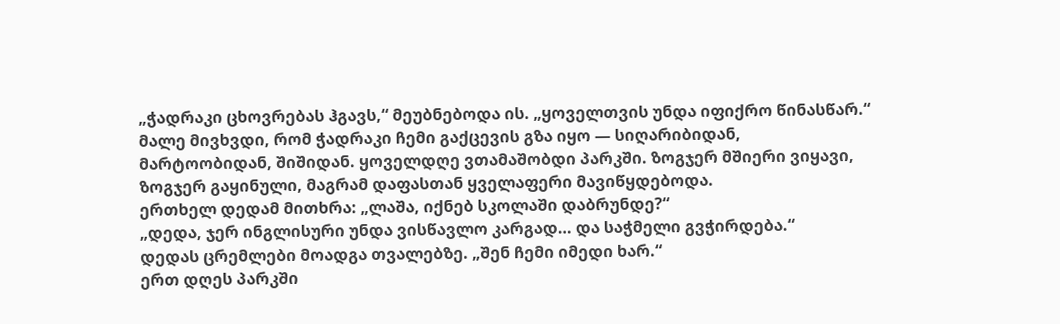„ჭადრაკი ცხოვრებას ჰგავს,“ მეუბნებოდა ის. „ყოველთვის უნდა იფიქრო წინასწარ.“
მალე მივხვდი, რომ ჭადრაკი ჩემი გაქცევის გზა იყო — სიღარიბიდან, მარტოობიდან, შიშიდან. ყოველდღე ვთამაშობდი პარკში. ზოგჯერ მშიერი ვიყავი, ზოგჯერ გაყინული, მაგრამ დაფასთან ყველაფერი მავიწყდებოდა.
ერთხელ დედამ მითხრა: „ლაშა, იქნებ სკოლაში დაბრუნდე?“
„დედა, ჯერ ინგლისური უნდა ვისწავლო კარგად… და საჭმელი გვჭირდება.“
დედას ცრემლები მოადგა თვალებზე. „შენ ჩემი იმედი ხარ.“
ერთ დღეს პარკში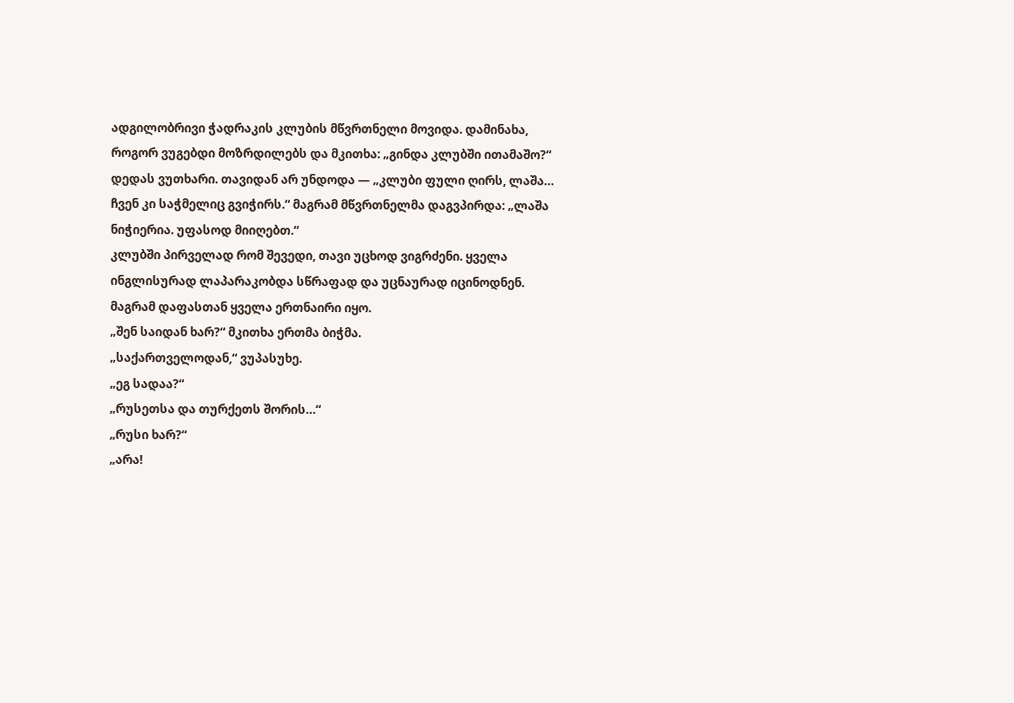ადგილობრივი ჭადრაკის კლუბის მწვრთნელი მოვიდა. დამინახა, როგორ ვუგებდი მოზრდილებს და მკითხა: „გინდა კლუბში ითამაშო?“
დედას ვუთხარი. თავიდან არ უნდოდა — „კლუბი ფული ღირს, ლაშა… ჩვენ კი საჭმელიც გვიჭირს.“ მაგრამ მწვრთნელმა დაგვპირდა: „ლაშა ნიჭიერია. უფასოდ მიიღებთ.“
კლუბში პირველად რომ შევედი, თავი უცხოდ ვიგრძენი. ყველა ინგლისურად ლაპარაკობდა სწრაფად და უცნაურად იცინოდნენ. მაგრამ დაფასთან ყველა ერთნაირი იყო.
„შენ საიდან ხარ?“ მკითხა ერთმა ბიჭმა.
„საქართველოდან,“ ვუპასუხე.
„ეგ სადაა?“
„რუსეთსა და თურქეთს შორის…“
„რუსი ხარ?“
„არა!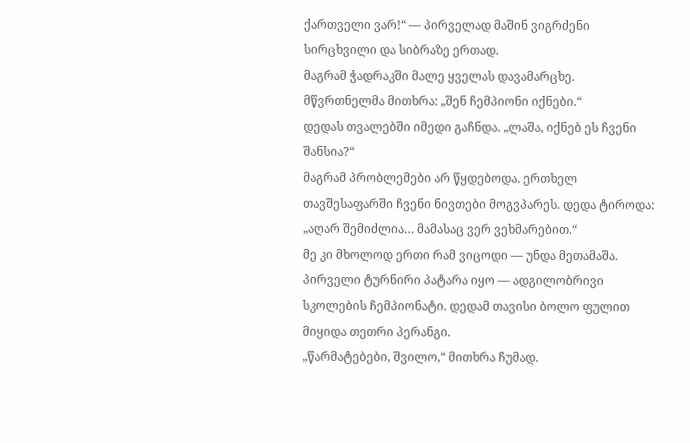ქართველი ვარ!“ — პირველად მაშინ ვიგრძენი სირცხვილი და სიბრაზე ერთად.
მაგრამ ჭადრაკში მალე ყველას დავამარცხე. მწვრთნელმა მითხრა: „შენ ჩემპიონი იქნები.“
დედას თვალებში იმედი გაჩნდა. „ლაშა, იქნებ ეს ჩვენი შანსია?“
მაგრამ პრობლემები არ წყდებოდა. ერთხელ თავშესაფარში ჩვენი ნივთები მოგვპარეს. დედა ტიროდა: „აღარ შემიძლია… მამასაც ვერ ვეხმარებით.“
მე კი მხოლოდ ერთი რამ ვიცოდი — უნდა მეთამაშა.
პირველი ტურნირი პატარა იყო — ადგილობრივი სკოლების ჩემპიონატი. დედამ თავისი ბოლო ფულით მიყიდა თეთრი პერანგი.
„წარმატებები, შვილო,“ მითხრა ჩუმად.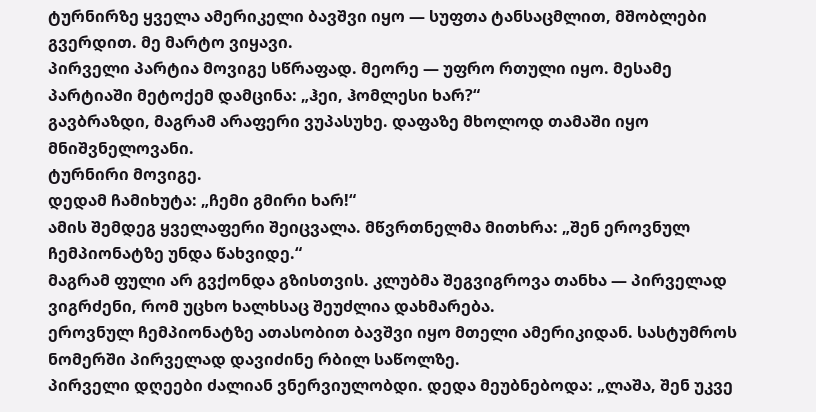ტურნირზე ყველა ამერიკელი ბავშვი იყო — სუფთა ტანსაცმლით, მშობლები გვერდით. მე მარტო ვიყავი.
პირველი პარტია მოვიგე სწრაფად. მეორე — უფრო რთული იყო. მესამე პარტიაში მეტოქემ დამცინა: „ჰეი, ჰომლესი ხარ?“
გავბრაზდი, მაგრამ არაფერი ვუპასუხე. დაფაზე მხოლოდ თამაში იყო მნიშვნელოვანი.
ტურნირი მოვიგე.
დედამ ჩამიხუტა: „ჩემი გმირი ხარ!“
ამის შემდეგ ყველაფერი შეიცვალა. მწვრთნელმა მითხრა: „შენ ეროვნულ ჩემპიონატზე უნდა წახვიდე.“
მაგრამ ფული არ გვქონდა გზისთვის. კლუბმა შეგვიგროვა თანხა — პირველად ვიგრძენი, რომ უცხო ხალხსაც შეუძლია დახმარება.
ეროვნულ ჩემპიონატზე ათასობით ბავშვი იყო მთელი ამერიკიდან. სასტუმროს ნომერში პირველად დავიძინე რბილ საწოლზე.
პირველი დღეები ძალიან ვნერვიულობდი. დედა მეუბნებოდა: „ლაშა, შენ უკვე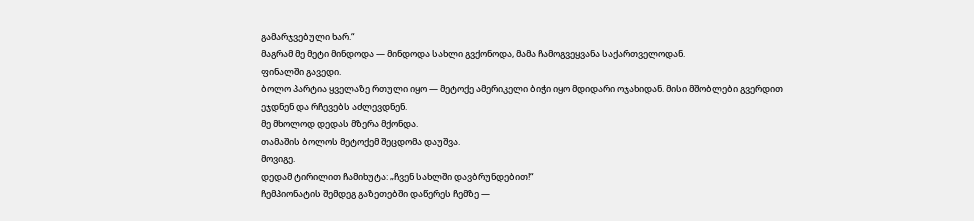გამარჯვებული ხარ.“
მაგრამ მე მეტი მინდოდა — მინდოდა სახლი გვქონოდა, მამა ჩამოგვეყვანა საქართველოდან.
ფინალში გავედი.
ბოლო პარტია ყველაზე რთული იყო — მეტოქე ამერიკელი ბიჭი იყო მდიდარი ოჯახიდან. მისი მშობლები გვერდით ეჯდნენ და რჩევებს აძლევდნენ.
მე მხოლოდ დედას მზერა მქონდა.
თამაშის ბოლოს მეტოქემ შეცდომა დაუშვა.
მოვიგე.
დედამ ტირილით ჩამიხუტა: „ჩვენ სახლში დავბრუნდებით!“
ჩემპიონატის შემდეგ გაზეთებში დაწერეს ჩემზე —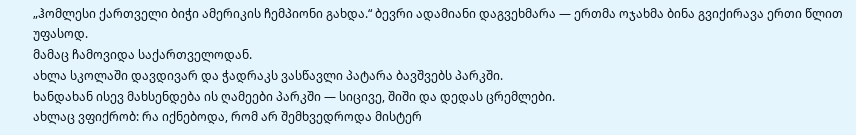„ჰომლესი ქართველი ბიჭი ამერიკის ჩემპიონი გახდა.“ ბევრი ადამიანი დაგვეხმარა — ერთმა ოჯახმა ბინა გვიქირავა ერთი წლით უფასოდ.
მამაც ჩამოვიდა საქართველოდან.
ახლა სკოლაში დავდივარ და ჭადრაკს ვასწავლი პატარა ბავშვებს პარკში.
ხანდახან ისევ მახსენდება ის ღამეები პარკში — სიცივე, შიში და დედას ცრემლები.
ახლაც ვფიქრობ: რა იქნებოდა, რომ არ შემხვედროდა მისტერ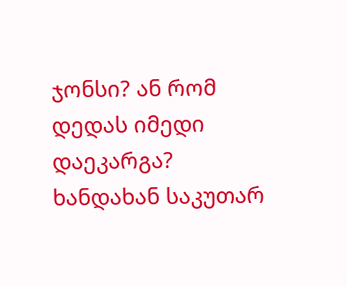ჯონსი? ან რომ დედას იმედი დაეკარგა?
ხანდახან საკუთარ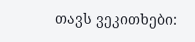თავს ვეკითხები: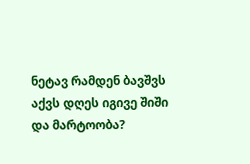ნეტავ რამდენ ბავშვს აქვს დღეს იგივე შიში და მარტოობა?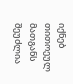იქნებ თითოეულ მათგანს შეუძლია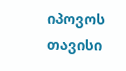იპოვოს თავისი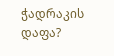ჭადრაკის დაფა?